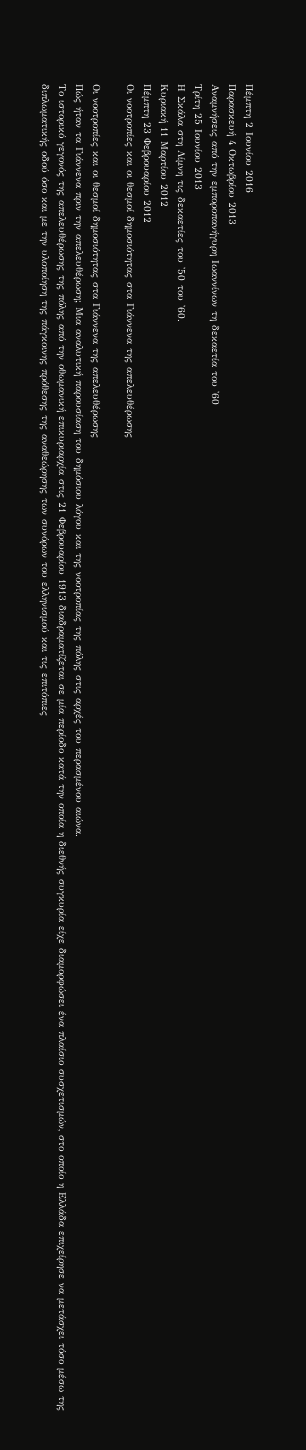Πέμπτη 2 Ιουνίου 2016
Παρασκευή 4 Οκτωβρίου 2013
Αναμνήσεις από την εμποροπανήγυρη Ιωαννίνων τη δεκαετία του '60
Τρίτη 25 Ιουνίου 2013
Η Σκάλα στη Λίμνη τις δεκαετίες του '50 του '60.
Κυριακή 11 Μαρτίου 2012
Πέμπτη 23 Φεβρουαρίου 2012
Οι νοοτροπίες και οι θεσμοί δημοσιότητας στα Γιάννενα της απελευθέρωσης

Οι νοοτροπίες και οι θεσμοί δημοσιότητας στα Γιάννενα της απελευθέρωσης
Πώς ήταν τα Γιάννενα πριν την απελευθέρωση; Μια αναλυτική παρουσίαση του δημόσιου λόγου και της νοοτροπίας της πόλης στις αρχές του περασμένου αιώνα.
Το ιστορικό γεγονός της απελευθέρωσης της πόλης από την οθωμανική επικυριαρχία στις 21 Φεβρουαρίου 1913 διαδραματίζεται σε μία περίοδο κατά την οποία η διεθνής συγκυρία είχε διαμορφώσει ένα πλαίσιο συσχετισμών, στο οποίο η Ελλάδα επιχείρησε να μετάσχει τόσο μέσω της διπλωματικής οδού όσο και με την υλοποίηση της πάγκοινης πρόθεσης της αναθεώρησης των συνόρων του ελληνισμού και τις επιτόπιες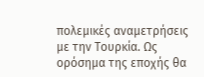πολεμικές αναμετρήσεις με την Τουρκία. Ως ορόσημα της εποχής θα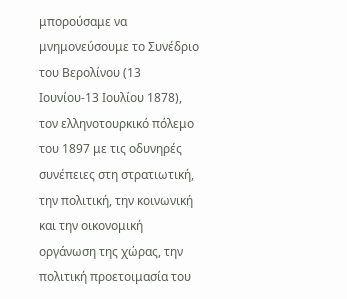μπορούσαμε να μνημονεύσουμε το Συνέδριο του Βερολίνου (13 Ιουνίου-13 Ιουλίου 1878), τον ελληνοτουρκικό πόλεμο του 1897 με τις οδυνηρές συνέπειες στη στρατιωτική, την πολιτική, την κοινωνική και την οικονομική οργάνωση της χώρας, την πολιτική προετοιμασία του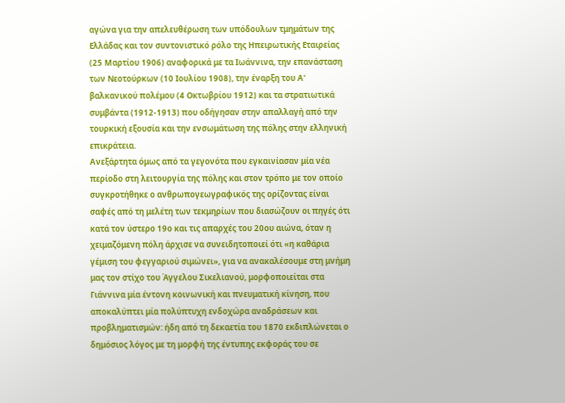αγώνα για την απελευθέρωση των υπόδουλων τμημάτων της Ελλάδας και τον συντονιστικό ρόλο της Ηπειρωτικής Εταιρείας (25 Μαρτίου 1906) αναφορικά με τα Ιωάννινα, την επανάσταση των Νεοτούρκων (10 Ιουλίου 1908), την έναρξη του Α' βαλκανικού πολέμου (4 Οκτωβρίου 1912) και τα στρατιωτικά συμβάντα (1912-1913) που οδήγησαν στην απαλλαγή από την τουρκική εξουσία και την ενσωμάτωση της πόλης στην ελληνική επικράτεια.
Ανεξάρτητα όμως από τα γεγονότα που εγκαινίασαν μία νέα περίοδο στη λειτουργία της πόλης και στον τρόπο με τον οποίο συγκροτήθηκε ο ανθρωπογεωγραφικός της ορίζοντας είναι σαφές από τη μελέτη των τεκμηρίων που διασώζουν οι πηγές ότι κατά τον ύστερο 19ο και τις απαρχές του 20ου αιώνα, όταν η χειμαζόμενη πόλη άρχισε να συνειδητοποιεί ότι «η καθάρια γέμιση του φεγγαριού σιμώνει», για να ανακαλέσουμε στη μνήμη μας τον στίχο του Άγγελου Σικελιανού, μορφοποιείται στα Γιάννινα μία έντονη κοινωνική και πνευματική κίνηση, που αποκαλύπτει μία πολύπτυχη ενδοχώρα αναδράσεων και προβληματισμών: ήδη από τη δεκαετία του 1870 εκδιπλώνεται ο δημόσιος λόγος με τη μορφή της έντυπης εκφοράς του σε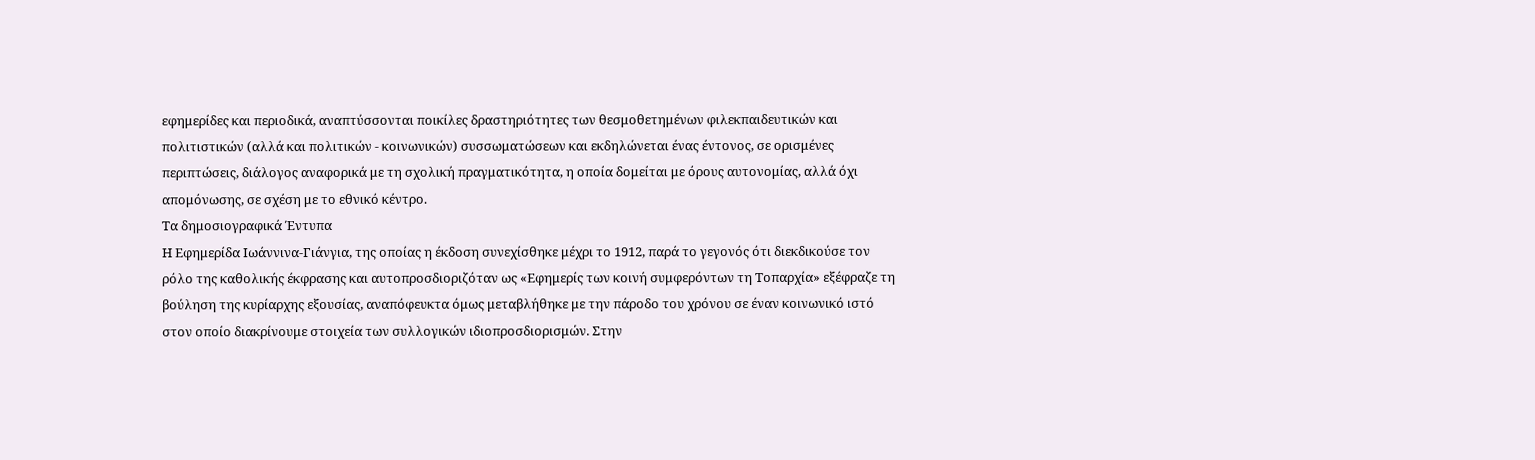εφημερίδες και περιοδικά, αναπτύσσονται ποικίλες δραστηριότητες των θεσμοθετημένων φιλεκπαιδευτικών και πολιτιστικών (αλλά και πολιτικών - κοινωνικών) συσσωματώσεων και εκδηλώνεται ένας έντονος, σε ορισμένες περιπτώσεις, διάλογος αναφορικά με τη σχολική πραγματικότητα, η οποία δομείται με όρους αυτονομίας, αλλά όχι απομόνωσης, σε σχέση με το εθνικό κέντρο.
Τα δημοσιογραφικά Έντυπα
Η Εφημερίδα Ιωάννινα-Γιάνγια, της οποίας η έκδοση συνεχίσθηκε μέχρι το 1912, παρά το γεγονός ότι διεκδικούσε τον ρόλο της καθολικής έκφρασης και αυτοπροσδιοριζόταν ως «Εφημερίς των κοινή συμφερόντων τη Τοπαρχία» εξέφραζε τη βούληση της κυρίαρχης εξουσίας, αναπόφευκτα όμως μεταβλήθηκε με την πάροδο του χρόνου σε έναν κοινωνικό ιστό στον οποίο διακρίνουμε στοιχεία των συλλογικών ιδιοπροσδιορισμών. Στην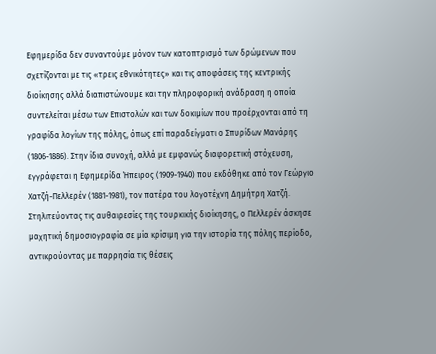Εφημερίδα δεν συναντούμε μόνον των κατοπτρισμό των δρώμενων που σχετίζονται με τις «τρεις εθνικότητες» και τις αποφάσεις της κεντρικής διοίκησης αλλά διαπιστώνουμε και την πληροφορική ανάδραση η οποία συντελείται μέσω των Επιστολών και των δοκιμίων που προέρχονται από τη γραφίδα λογίων της πόλης, όπως επί παραδείγματι ο Σπυρίδων Μανάρης (1806-1886). Στην ίδια συνοχή, αλλά με εμφανώς διαφορετική στόχευση, εγγράφεται η Εφημερίδα Ήπειρος (1909-1940) που εκδόθηκε από τον Γεώργιο Χατζή-Πελλερέν (1881-1981), τον πατέρα του λογοτέχνη Δημήτρη Χατζή. Στηλιτεύοντας τις αυθαιρεσίες της τουρκικής διοίκησης, ο Πελλερέν άσκησε μαχητική δημοσιογραφία σε μία κρίσιμη για την ιστορία της πόλης περίοδο, αντικρούοντας με παρρησία τις θέσεις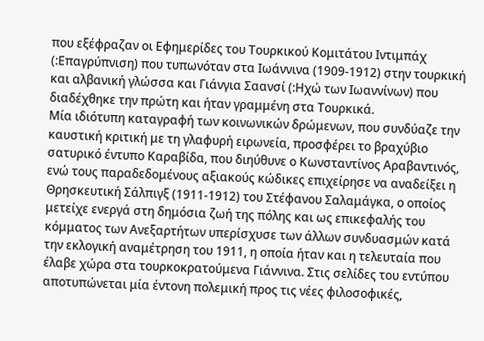που εξέφραζαν οι Εφημερίδες του Τουρκικού Κομιτάτου Ιντιμπάχ (:Επαγρύπνιση) που τυπωνόταν στα Ιωάννινα (1909-1912) στην τουρκική και αλβανική γλώσσα και Γιάνγια Σαανσί (:Ηχώ των Ιωαννίνων) που διαδέχθηκε την πρώτη και ήταν γραμμένη στα Τουρκικά.
Μία ιδιότυπη καταγραφή των κοινωνικών δρώμενων, που συνδύαζε την καυστική κριτική με τη γλαφυρή ειρωνεία, προσφέρει το βραχύβιο σατυρικό έντυπο Καραβίδα, που διηύθυνε ο Κωνσταντίνος Αραβαντινός, ενώ τους παραδεδομένους αξιακούς κώδικες επιχείρησε να αναδείξει η Θρησκευτική Σάλπιγξ (1911-1912) του Στέφανου Σαλαμάγκα, ο οποίος μετείχε ενεργά στη δημόσια ζωή της πόλης και ως επικεφαλής του κόμματος των Ανεξαρτήτων υπερίσχυσε των άλλων συνδυασμών κατά την εκλογική αναμέτρηση του 1911, η οποία ήταν και η τελευταία που έλαβε χώρα στα τουρκοκρατούμενα Γιάννινα. Στις σελίδες του εντύπου αποτυπώνεται μία έντονη πολεμική προς τις νέες φιλοσοφικές,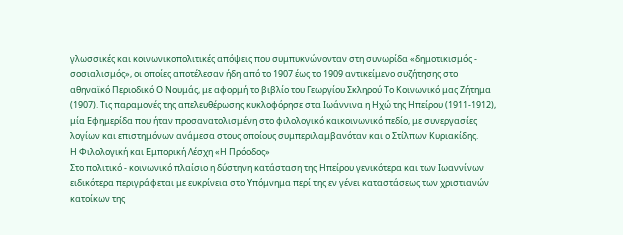γλωσσικές και κοινωνικοπολιτικές απόψεις που συμπυκνώνονταν στη συνωρίδα «δημοτικισμός - σοσιαλισμός», οι οποίες αποτέλεσαν ήδη από το 1907 έως το 1909 αντικείμενο συζήτησης στο αθηναϊκό Περιοδικό Ο Νουμάς, με αφορμή το βιβλίο του Γεωργίου Σκληρού Το Κοινωνικό μας Ζήτημα (1907). Τις παραμονές της απελευθέρωσης κυκλοφόρησε στα Ιωάννινα η Ηχώ της Ηπείρου (1911-1912), μία Εφημερίδα που ήταν προσανατολισμένη στο φιλολογικό καικοινωνικό πεδίο, με συνεργασίες λογίων και επιστημόνων ανάμεσα στους οποίους συμπεριλαμβανόταν και ο Στίλπων Κυριακίδης.
Η Φιλολογική και Εμπορική Λέσχη «Η Πρόοδος»
Στο πολιτικό - κοινωνικό πλαίσιο η δύστηνη κατάσταση της Ηπείρου γενικότερα και των Ιωαννίνων ειδικότερα περιγράφεται με ευκρίνεια στο Υπόμνημα περί της εν γένει καταστάσεως των χριστιανών κατοίκων της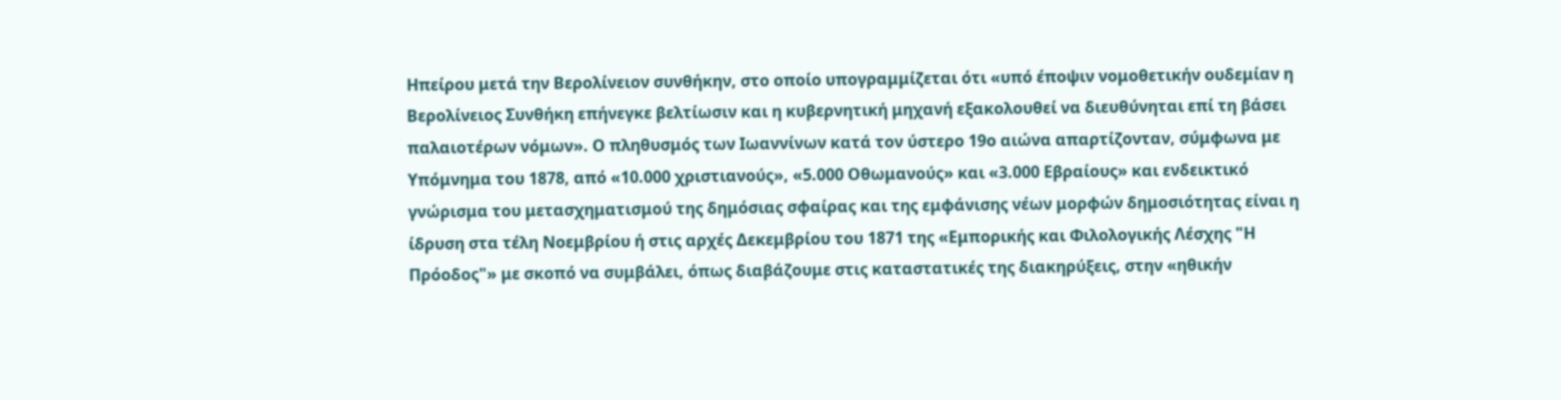Ηπείρου μετά την Βερολίνειον συνθήκην, στο οποίο υπογραμμίζεται ότι «υπό έποψιν νομοθετικήν ουδεμίαν η Βερολίνειος Συνθήκη επήνεγκε βελτίωσιν και η κυβερνητική μηχανή εξακολουθεί να διευθύνηται επί τη βάσει παλαιοτέρων νόμων». Ο πληθυσμός των Ιωαννίνων κατά τον ύστερο 19ο αιώνα απαρτίζονταν, σύμφωνα με Υπόμνημα του 1878, από «10.000 χριστιανούς», «5.000 Οθωμανούς» και «3.000 Εβραίους» και ενδεικτικό γνώρισμα του μετασχηματισμού της δημόσιας σφαίρας και της εμφάνισης νέων μορφών δημοσιότητας είναι η ίδρυση στα τέλη Νοεμβρίου ή στις αρχές Δεκεμβρίου του 1871 της «Εμπορικής και Φιλολογικής Λέσχης "Η Πρόοδος"» με σκοπό να συμβάλει, όπως διαβάζουμε στις καταστατικές της διακηρύξεις, στην «ηθικήν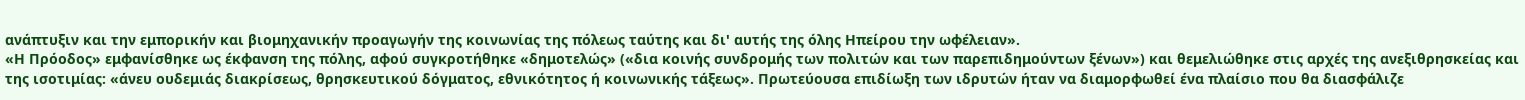ανάπτυξιν και την εμπορικήν και βιομηχανικήν προαγωγήν της κοινωνίας της πόλεως ταύτης και δι' αυτής της όλης Ηπείρου την ωφέλειαν».
«Η Πρόοδος» εμφανίσθηκε ως έκφανση της πόλης, αφού συγκροτήθηκε «δημοτελώς» («δια κοινής συνδρομής των πολιτών και των παρεπιδημούντων ξένων») και θεμελιώθηκε στις αρχές της ανεξιθρησκείας και της ισοτιμίας: «άνευ ουδεμιάς διακρίσεως, θρησκευτικού δόγματος, εθνικότητος ή κοινωνικής τάξεως». Πρωτεύουσα επιδίωξη των ιδρυτών ήταν να διαμορφωθεί ένα πλαίσιο που θα διασφάλιζε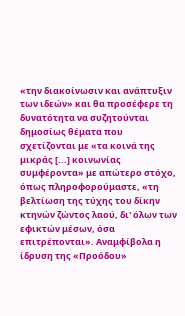«την διακοίνωσιν και ανάπτυξιν των ιδεών» και θα προσέφερε τη δυνατότητα να συζητούνται δημοσίως θέματα που σχετίζονται με «τα κοινά της μικράς [...] κοινωνίας συμφέροντα» με απώτερο στόχο, όπως πληροφορούμαστε, «τη βελτίωση της τύχης του δίκην κτηνών ζώντος λαού, δι' όλων των εφικτών μέσων, όσα επιτρέπονται». Αναμφίβολα η ίδρυση της «Προόδου»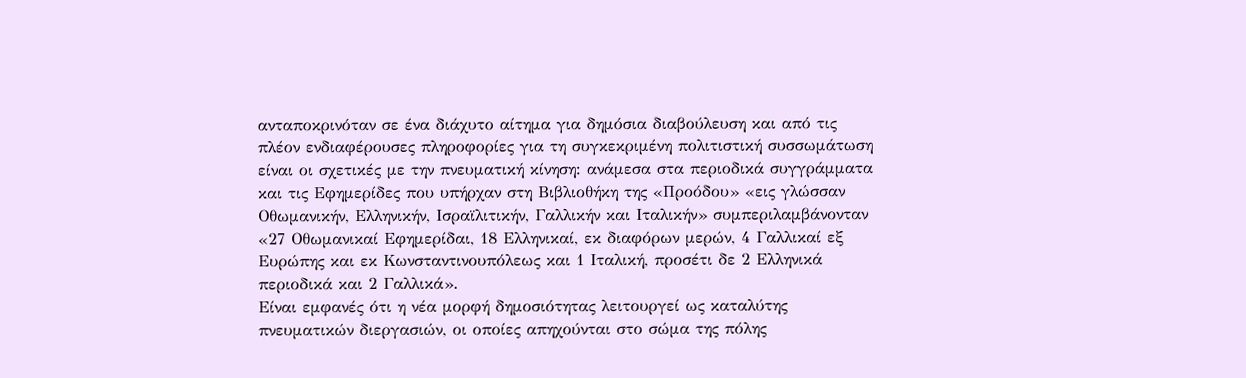ανταποκρινόταν σε ένα διάχυτο αίτημα για δημόσια διαβούλευση και από τις πλέον ενδιαφέρουσες πληροφορίες για τη συγκεκριμένη πολιτιστική συσσωμάτωση είναι οι σχετικές με την πνευματική κίνηση: ανάμεσα στα περιοδικά συγγράμματα και τις Εφημερίδες που υπήρχαν στη Βιβλιοθήκη της «Προόδου» «εις γλώσσαν Οθωμανικήν, Ελληνικήν, Ισραϊλιτικήν, Γαλλικήν και Ιταλικήν» συμπεριλαμβάνονταν «27 Οθωμανικαί Εφημερίδαι, 18 Ελληνικαί, εκ διαφόρων μερών, 4 Γαλλικαί εξ Ευρώπης και εκ Κωνσταντινουπόλεως και 1 Ιταλική, προσέτι δε 2 Ελληνικά περιοδικά και 2 Γαλλικά».
Είναι εμφανές ότι η νέα μορφή δημοσιότητας λειτουργεί ως καταλύτης πνευματικών διεργασιών, οι οποίες απηχούνται στο σώμα της πόλης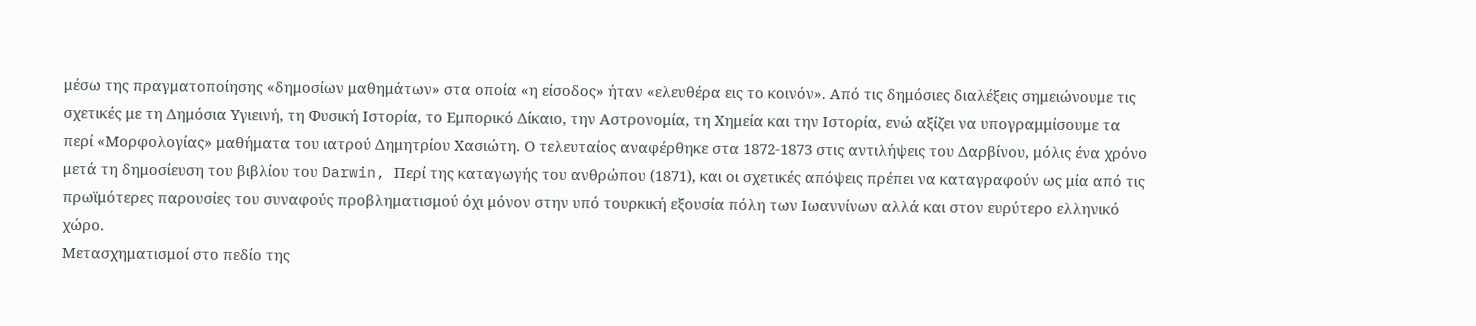μέσω της πραγματοποίησης «δημοσίων μαθημάτων» στα οποία «η είσοδος» ήταν «ελευθέρα εις το κοινόν». Από τις δημόσιες διαλέξεις σημειώνουμε τις σχετικές με τη Δημόσια Υγιεινή, τη Φυσική Ιστορία, το Εμπορικό Δίκαιο, την Αστρονομία, τη Χημεία και την Ιστορία, ενώ αξίζει να υπογραμμίσουμε τα περί «Μορφολογίας» μαθήματα του ιατρού Δημητρίου Χασιώτη. Ο τελευταίος αναφέρθηκε στα 1872-1873 στις αντιλήψεις του Δαρβίνου, μόλις ένα χρόνο μετά τη δημοσίευση του βιβλίου του Darwin, Περί της καταγωγής του ανθρώπου (1871), και οι σχετικές απόψεις πρέπει να καταγραφούν ως μία από τις πρωϊμότερες παρουσίες του συναφούς προβληματισμού όχι μόνον στην υπό τουρκική εξουσία πόλη των Ιωαννίνων αλλά και στον ευρύτερο ελληνικό χώρο.
Μετασχηματισμοί στο πεδίο της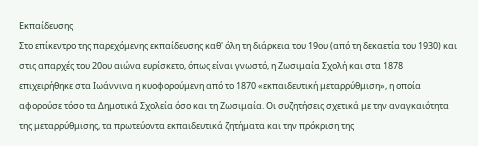Εκπαίδευσης
Στο επίκεντρο της παρεχόμενης εκπαίδευσης καθ' όλη τη διάρκεια του 19ου (από τη δεκαετία του 1930) και στις απαρχές του 20ου αιώνα ευρίσκετο, όπως είναι γνωστό, η Ζωσιμαία Σχολή και στα 1878 επιχειρήθηκε στα Ιωάννινα η κυοφορούμενη από το 1870 «εκπαιδευτική μεταρρύθμιση», η οποία αφορούσε τόσο τα Δημοτικά Σχολεία όσο και τη Ζωσιμαία. Οι συζητήσεις σχετικά με την αναγκαιότητα της μεταρρύθμισης, τα πρωτεύοντα εκπαιδευτικά ζητήματα και την πρόκριση της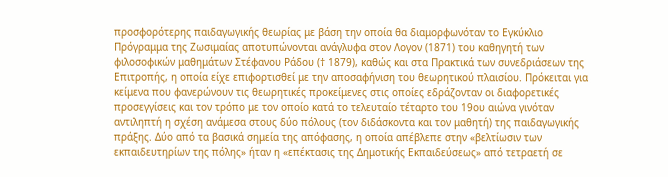προσφορότερης παιδαγωγικής θεωρίας με βάση την οποία θα διαμορφωνόταν το Εγκύκλιο Πρόγραμμα της Ζωσιμαίας αποτυπώνονται ανάγλυφα στον Λογον (1871) του καθηγητή των φιλοσοφικών μαθημάτων Στέφανου Ράδου († 1879), καθώς και στα Πρακτικά των συνεδριάσεων της Επιτροπής, η οποία είχε επιφορτισθεί με την αποσαφήνιση του θεωρητικού πλαισίου. Πρόκειται για κείμενα που φανερώνουν τις θεωρητικές προκείμενες στις οποίες εδράζονταν οι διαφορετικές προσεγγίσεις και τον τρόπο με τον οποίο κατά το τελευταίο τέταρτο του 19ου αιώνα γινόταν αντιληπτή η σχέση ανάμεσα στους δύο πόλους (τον διδάσκοντα και τον μαθητή) της παιδαγωγικής πράξης. Δύο από τα βασικά σημεία της απόφασης, η οποία απέβλεπε στην «βελτίωσιν των εκπαιδευτηρίων της πόλης» ήταν η «επέκτασις της Δημοτικής Εκπαιδεύσεως» από τετραετή σε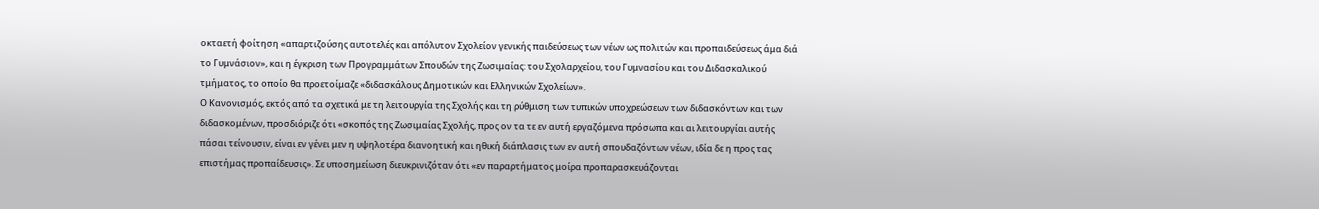οκταετή φοίτηση «απαρτιζούσης αυτοτελές και απόλυτον Σχολείον γενικής παιδεύσεως των νέων ως πολιτών και προπαιδεύσεως άμα διά το Γυμνάσιον», και η έγκριση των Προγραμμάτων Σπουδών της Ζωσιμαίας: του Σχολαρχείου, του Γυμνασίου και του Διδασκαλικού τμήματος, το οποίο θα προετοίμαζε «διδασκάλους Δημοτικών και Ελληνικών Σχολείων».
Ο Κανονισμός, εκτός από τα σχετικά με τη λειτουργία της Σχολής και τη ρύθμιση των τυπικών υποχρεώσεων των διδασκόντων και των διδασκομένων, προσδιόριζε ότι «σκοπός της Ζωσιμαίας Σχολής, προς ον τα τε εν αυτή εργαζόμενα πρόσωπα και αι λειτουργίαι αυτής πάσαι τείνουσιν, είναι εν γένει μεν η υψηλοτέρα διανοητική και ηθική διάπλασις των εν αυτή σπουδαζόντων νέων, ιδία δε η προς τας επιστήμας προπαίδευσις». Σε υποσημείωση διευκρινιζόταν ότι «εν παραρτήματος μοίρα προπαρασκευάζονται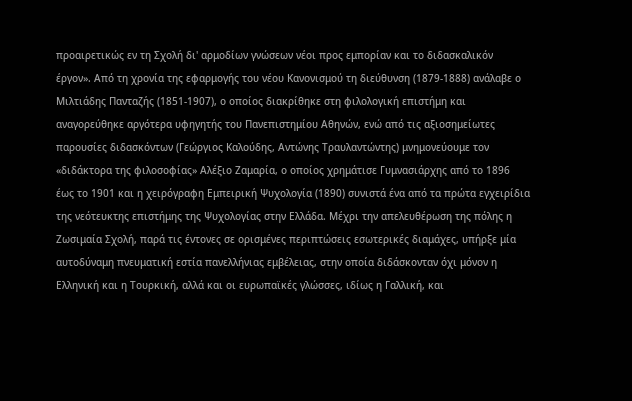προαιρετικώς εν τη Σχολή δι' αρμοδίων γνώσεων νέοι προς εμπορίαν και το διδασκαλικόν έργον». Από τη χρονία της εφαρμογής του νέου Κανονισμού τη διεύθυνση (1879-1888) ανάλαβε ο Μιλτιάδης Πανταζής (1851-1907), ο οποίος διακρίθηκε στη φιλολογική επιστήμη και αναγορεύθηκε αργότερα υφηγητής του Πανεπιστημίου Αθηνών, ενώ από τις αξιοσημείωτες παρουσίες διδασκόντων (Γεώργιος Καλούδης, Αντώνης Τραυλαντώντης) μνημονεύουμε τον «διδάκτορα της φιλοσοφίας» Αλέξιο Ζαμαρία, ο οποίος χρημάτισε Γυμνασιάρχης από το 1896 έως το 1901 και η χειρόγραφη Εμπειρική Ψυχολογία (1890) συνιστά ένα από τα πρώτα εγχειρίδια της νεότευκτης επιστήμης της Ψυχολογίας στην Ελλάδα. Μέχρι την απελευθέρωση της πόλης η Ζωσιμαία Σχολή, παρά τις έντονες σε ορισμένες περιπτώσεις εσωτερικές διαμάχες, υπήρξε μία αυτοδύναμη πνευματική εστία πανελλήνιας εμβέλειας, στην οποία διδάσκονταν όχι μόνον η Ελληνική και η Τουρκική, αλλά και οι ευρωπαϊκές γλώσσες, ιδίως η Γαλλική, και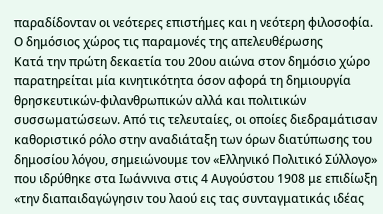παραδίδονταν οι νεότερες επιστήμες και η νεότερη φιλοσοφία.
Ο δημόσιος χώρος τις παραμονές της απελευθέρωσης
Κατά την πρώτη δεκαετία του 20ου αιώνα στον δημόσιο χώρο παρατηρείται μία κινητικότητα όσον αφορά τη δημιουργία θρησκευτικών-φιλανθρωπικών αλλά και πολιτικών συσσωματώσεων. Από τις τελευταίες, οι οποίες διεδραμάτισαν καθοριστικό ρόλο στην αναδιάταξη των όρων διατύπωσης του δημοσίου λόγου, σημειώνουμε τον «Ελληνικό Πολιτικό Σύλλογο» που ιδρύθηκε στα Ιωάννινα στις 4 Αυγούστου 1908 με επιδίωξη «την διαπαιδαγώγησιν του λαού εις τας συνταγματικάς ιδέας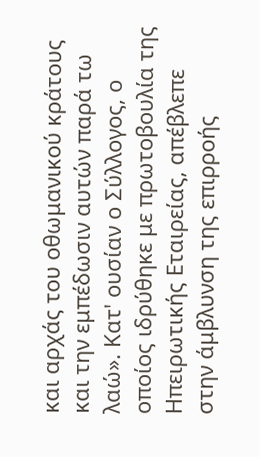και αρχάς του οθωμανικού κράτους και την εμπέδωσιν αυτών παρά τω λαώ». Κατ' ουσίαν ο Σύλλογος, ο οποίος ιδρύθηκε με πρωτοβουλία της Ηπειρωτικής Εταιρείας, απέβλεπε στην άμβλυνση της επιρροής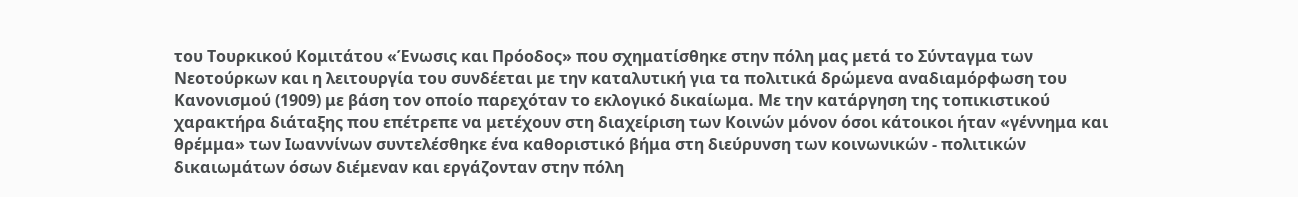του Τουρκικού Κομιτάτου «Ένωσις και Πρόοδος» που σχηματίσθηκε στην πόλη μας μετά το Σύνταγμα των Νεοτούρκων και η λειτουργία του συνδέεται με την καταλυτική για τα πολιτικά δρώμενα αναδιαμόρφωση του Κανονισμού (1909) με βάση τον οποίο παρεχόταν το εκλογικό δικαίωμα. Με την κατάργηση της τοπικιστικού χαρακτήρα διάταξης που επέτρεπε να μετέχουν στη διαχείριση των Κοινών μόνον όσοι κάτοικοι ήταν «γέννημα και θρέμμα» των Ιωαννίνων συντελέσθηκε ένα καθοριστικό βήμα στη διεύρυνση των κοινωνικών - πολιτικών δικαιωμάτων όσων διέμεναν και εργάζονταν στην πόλη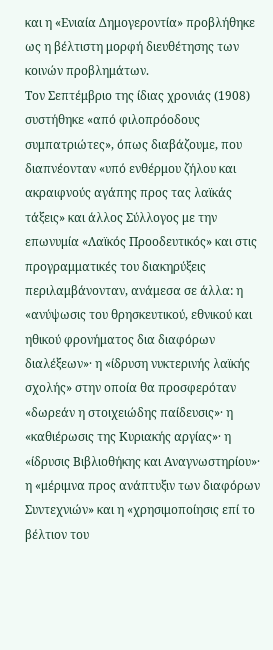και η «Ενιαία Δημογεροντία» προβλήθηκε ως η βέλτιστη μορφή διευθέτησης των κοινών προβλημάτων.
Τον Σεπτέμβριο της ίδιας χρονιάς (1908) συστήθηκε «από φιλοπρόοδους συμπατριώτες», όπως διαβάζουμε, που διαπνέονταν «υπό ενθέρμου ζήλου και ακραιφνούς αγάπης προς τας λαϊκάς τάξεις» και άλλος Σύλλογος με την επωνυμία «Λαϊκός Προοδευτικός» και στις προγραμματικές του διακηρύξεις περιλαμβάνονταν, ανάμεσα σε άλλα: η «ανύψωσις του θρησκευτικού, εθνικού και ηθικού φρονήματος δια διαφόρων διαλέξεων»· η «ίδρυση νυκτερινής λαϊκής σχολής» στην οποία θα προσφερόταν «δωρεάν η στοιχειώδης παίδευσις»· η «καθιέρωσις της Κυριακής αργίας»· η «ίδρυσις Βιβλιοθήκης και Αναγνωστηρίου»· η «μέριμνα προς ανάπτυξιν των διαφόρων Συντεχνιών» και η «χρησιμοποίησις επί το βέλτιον του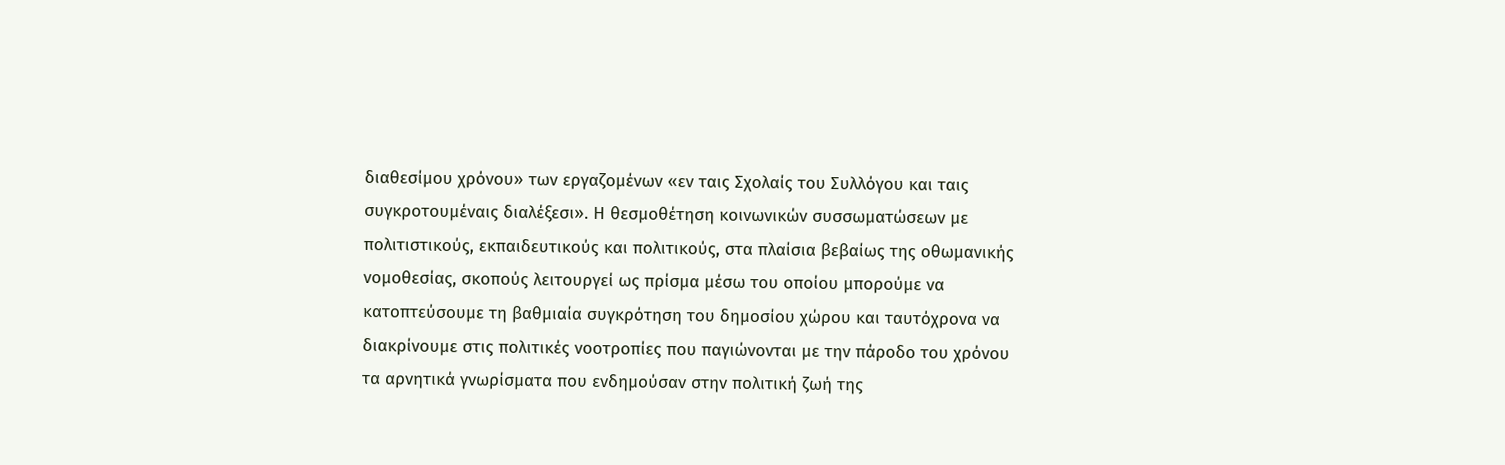διαθεσίμου χρόνου» των εργαζομένων «εν ταις Σχολαίς του Συλλόγου και ταις συγκροτουμέναις διαλέξεσι». Η θεσμοθέτηση κοινωνικών συσσωματώσεων με πολιτιστικούς, εκπαιδευτικούς και πολιτικούς, στα πλαίσια βεβαίως της οθωμανικής νομοθεσίας, σκοπούς λειτουργεί ως πρίσμα μέσω του οποίου μπορούμε να κατοπτεύσουμε τη βαθμιαία συγκρότηση του δημοσίου χώρου και ταυτόχρονα να διακρίνουμε στις πολιτικές νοοτροπίες που παγιώνονται με την πάροδο του χρόνου τα αρνητικά γνωρίσματα που ενδημούσαν στην πολιτική ζωή της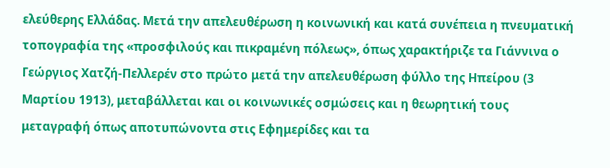ελεύθερης Ελλάδας. Μετά την απελευθέρωση η κοινωνική και κατά συνέπεια η πνευματική τοπογραφία της «προσφιλούς και πικραμένη πόλεως», όπως χαρακτήριζε τα Γιάννινα ο Γεώργιος Χατζή-Πελλερέν στο πρώτο μετά την απελευθέρωση φύλλο της Ηπείρου (3 Μαρτίου 1913), μεταβάλλεται και οι κοινωνικές οσμώσεις και η θεωρητική τους μεταγραφή όπως αποτυπώνοντα στις Εφημερίδες και τα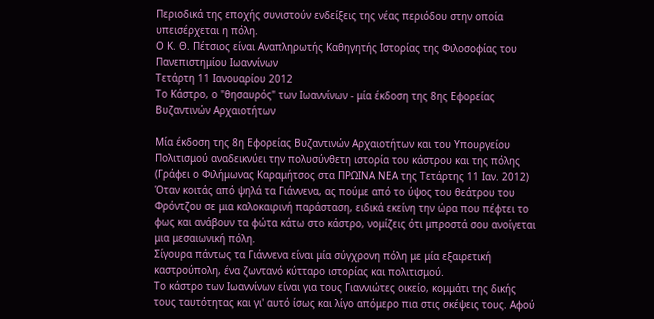Περιοδικά της εποχής συνιστούν ενδείξεις της νέας περιόδου στην οποία υπεισέρχεται η πόλη.
Ο Κ. Θ. Πέτσιος είναι Αναπληρωτής Καθηγητής Ιστορίας της Φιλοσοφίας του Πανεπιστημίου Ιωαννίνων
Τετάρτη 11 Ιανουαρίου 2012
Το Κάστρο, ο "θησαυρός" των Ιωαννίνων - μία έκδοση της 8ης Εφορείας Βυζαντινών Αρχαιοτήτων

Μία έκδοση της 8η Εφορείας Βυζαντινών Αρχαιοτήτων και του Υπουργείου Πολιτισμού αναδεικνύει την πολυσύνθετη ιστορία του κάστρου και της πόλης
(Γράφει ο Φιλήμωνας Καραμήτσος στα ΠΡΩΙΝΑ ΝΕΑ της Τετάρτης 11 Ιαν. 2012)
Όταν κοιτάς από ψηλά τα Γιάννενα, ας πούμε από το ύψος του θεάτρου του Φρόντζου σε μια καλοκαιρινή παράσταση, ειδικά εκείνη την ώρα που πέφτει το φως και ανάβουν τα φώτα κάτω στο κάστρο, νομίζεις ότι μπροστά σου ανοίγεται μια μεσαιωνική πόλη.
Σίγουρα πάντως τα Γιάννενα είναι μία σύγχρονη πόλη με μία εξαιρετική καστρούπολη, ένα ζωντανό κύτταρο ιστορίας και πολιτισμού.
Το κάστρο των Ιωαννίνων είναι για τους Γιαννιώτες οικείο, κομμάτι της δικής τους ταυτότητας και γι' αυτό ίσως και λίγο απόμερο πια στις σκέψεις τους. Αφού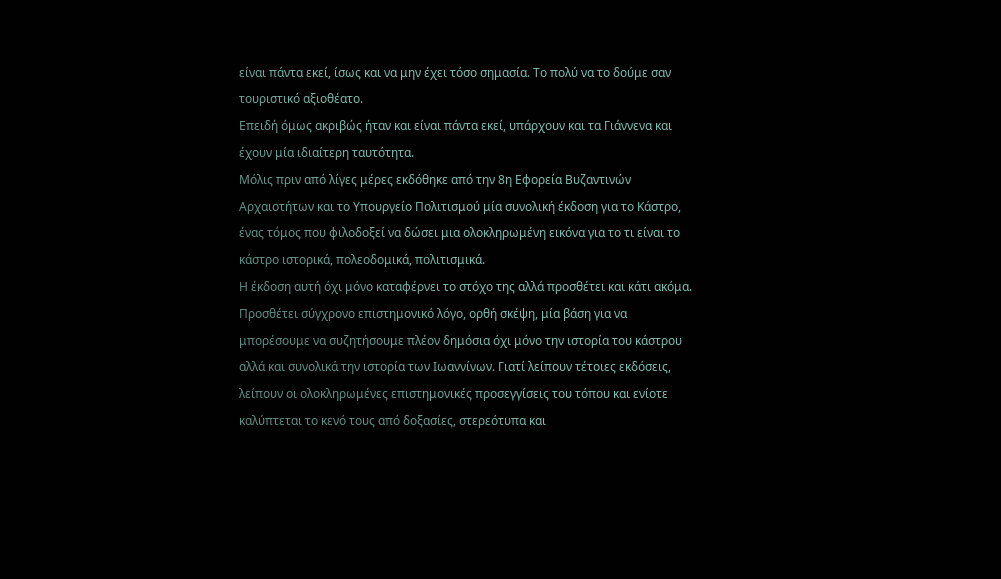είναι πάντα εκεί, ίσως και να μην έχει τόσο σημασία. Το πολύ να το δούμε σαν τουριστικό αξιοθέατο.
Επειδή όμως ακριβώς ήταν και είναι πάντα εκεί, υπάρχουν και τα Γιάννενα και έχουν μία ιδιαίτερη ταυτότητα.
Μόλις πριν από λίγες μέρες εκδόθηκε από την 8η Εφορεία Βυζαντινών Αρχαιοτήτων και το Υπουργείο Πολιτισμού μία συνολική έκδοση για το Κάστρο, ένας τόμος που φιλοδοξεί να δώσει μια ολοκληρωμένη εικόνα για το τι είναι το κάστρο ιστορικά, πολεοδομικά, πολιτισμικά.
Η έκδοση αυτή όχι μόνο καταφέρνει το στόχο της αλλά προσθέτει και κάτι ακόμα. Προσθέτει σύγχρονο επιστημονικό λόγο, ορθή σκέψη, μία βάση για να μπορέσουμε να συζητήσουμε πλέον δημόσια όχι μόνο την ιστορία του κάστρου αλλά και συνολικά την ιστορία των Ιωαννίνων. Γιατί λείπουν τέτοιες εκδόσεις, λείπουν οι ολοκληρωμένες επιστημονικές προσεγγίσεις του τόπου και ενίοτε καλύπτεται το κενό τους από δοξασίες, στερεότυπα και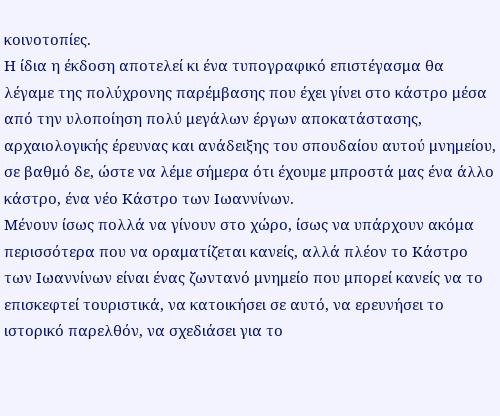κοινοτοπίες.
Η ίδια η έκδοση αποτελεί κι ένα τυπογραφικό επιστέγασμα θα λέγαμε της πολύχρονης παρέμβασης που έχει γίνει στο κάστρο μέσα από την υλοποίηση πολύ μεγάλων έργων αποκατάστασης, αρχαιολογικής έρευνας και ανάδειξης του σπουδαίου αυτού μνημείου, σε βαθμό δε, ώστε να λέμε σήμερα ότι έχουμε μπροστά μας ένα άλλο κάστρο, ένα νέο Κάστρο των Ιωαννίνων.
Μένουν ίσως πολλά να γίνουν στο χώρο, ίσως να υπάρχουν ακόμα περισσότερα που να οραματίζεται κανείς, αλλά πλέον το Κάστρο των Ιωαννίνων είναι ένας ζωντανό μνημείο που μπορεί κανείς να το επισκεφτεί τουριστικά, να κατοικήσει σε αυτό, να ερευνήσει το ιστορικό παρελθόν, να σχεδιάσει για το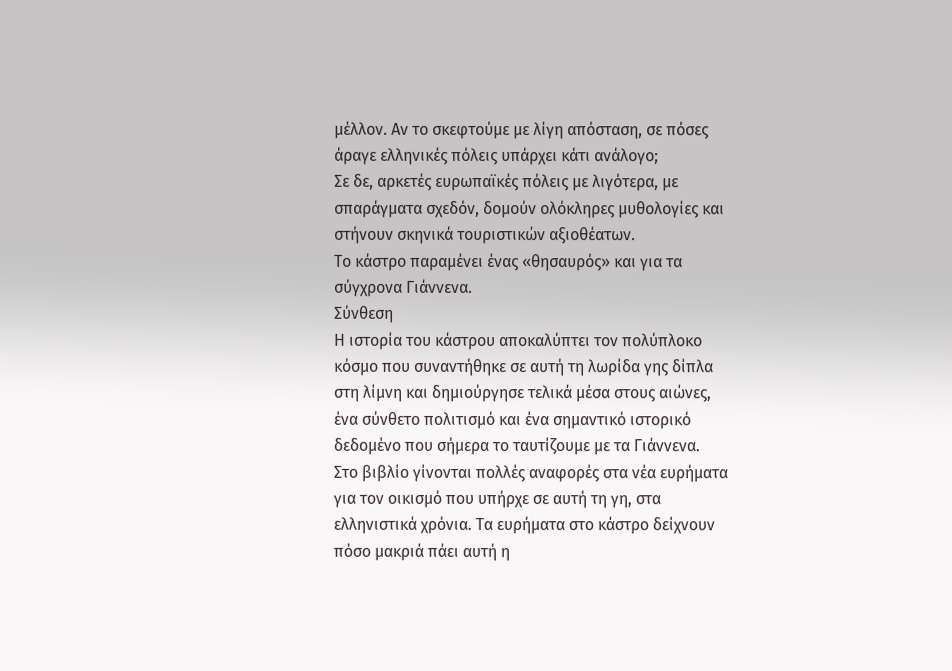μέλλον. Αν το σκεφτούμε με λίγη απόσταση, σε πόσες άραγε ελληνικές πόλεις υπάρχει κάτι ανάλογο;
Σε δε, αρκετές ευρωπαϊκές πόλεις με λιγότερα, με σπαράγματα σχεδόν, δομούν ολόκληρες μυθολογίες και στήνουν σκηνικά τουριστικών αξιοθέατων.
Το κάστρο παραμένει ένας «θησαυρός» και για τα σύγχρονα Γιάννενα.
Σύνθεση
Η ιστορία του κάστρου αποκαλύπτει τον πολύπλοκο κόσμο που συναντήθηκε σε αυτή τη λωρίδα γης δίπλα στη λίμνη και δημιούργησε τελικά μέσα στους αιώνες, ένα σύνθετο πολιτισμό και ένα σημαντικό ιστορικό δεδομένο που σήμερα το ταυτίζουμε με τα Γιάννενα.
Στο βιβλίο γίνονται πολλές αναφορές στα νέα ευρήματα για τον οικισμό που υπήρχε σε αυτή τη γη, στα ελληνιστικά χρόνια. Τα ευρήματα στο κάστρο δείχνουν πόσο μακριά πάει αυτή η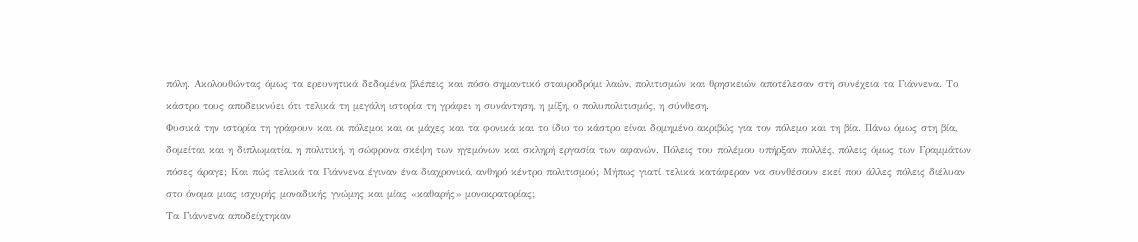πόλη. Ακολουθώντας όμως τα ερευνητικά δεδομένα βλέπεις και πόσο σημαντικό σταυροδρόμι λαών, πολιτισμών και θρησκειών αποτέλεσαν στη συνέχεια τα Γιάννενα. Το κάστρο τους αποδεικνύει ότι τελικά τη μεγάλη ιστορία τη γράφει η συνάντηση, η μίξη, ο πολυπολιτισμός, η σύνθεση.
Φυσικά την ιστορία τη γράφουν και οι πόλεμοι και οι μάχες και τα φονικά και το ίδιο το κάστρο είναι δομημένο ακριβώς για τον πόλεμο και τη βία. Πάνω όμως στη βία, δομείται και η διπλωματία, η πολιτική, η σώφρονα σκέψη των ηγεμόνων και σκληρή εργασία των αφανών. Πόλεις του πολέμου υπήρξαν πολλές, πόλεις όμως των Γραμμάτων πόσες άραγε; Και πώς τελικά τα Γιάννενα έγιναν ένα διαχρονικό, ανθηρό κέντρο πολιτισμού; Μήπως γιατί τελικά κατάφεραν να συνθέσουν εκεί που άλλες πόλεις διέλυαν στο όνομα μιας ισχυρής μοναδικής γνώμης και μίας «καθαρής» μονοκρατορίας;
Τα Γιάννενα αποδείχτηκαν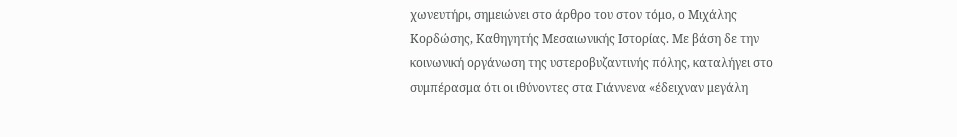χωνευτήρι, σημειώνει στο άρθρο του στον τόμο, ο Μιχάλης Κορδώσης, Καθηγητής Μεσαιωνικής Ιστορίας. Με βάση δε την κοινωνική οργάνωση της υστεροβυζαντινής πόλης, καταλήγει στο συμπέρασμα ότι οι ιθύνοντες στα Γιάννενα «έδειχναν μεγάλη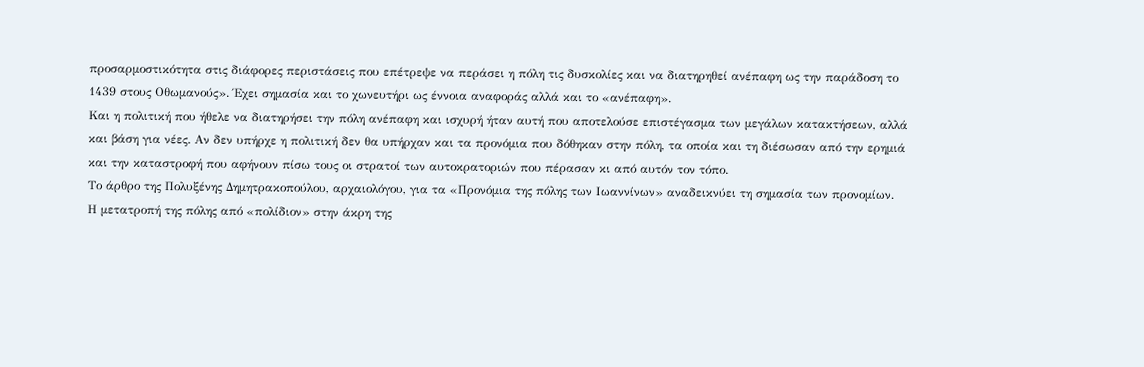προσαρμοστικότητα στις διάφορες περιστάσεις που επέτρεψε να περάσει η πόλη τις δυσκολίες και να διατηρηθεί ανέπαφη ως την παράδοση το 1439 στους Οθωμανούς». Έχει σημασία και το χωνευτήρι ως έννοια αναφοράς αλλά και το «ανέπαφη».
Και η πολιτική που ήθελε να διατηρήσει την πόλη ανέπαφη και ισχυρή ήταν αυτή που αποτελούσε επιστέγασμα των μεγάλων κατακτήσεων, αλλά και βάση για νέες. Αν δεν υπήρχε η πολιτική δεν θα υπήρχαν και τα προνόμια που δόθηκαν στην πόλη, τα οποία και τη διέσωσαν από την ερημιά και την καταστροφή που αφήνουν πίσω τους οι στρατοί των αυτοκρατοριών που πέρασαν κι από αυτόν τον τόπο.
Το άρθρο της Πολυξένης Δημητρακοπούλου, αρχαιολόγου, για τα «Προνόμια της πόλης των Ιωαννίνων» αναδεικνύει τη σημασία των προνομίων.
Η μετατροπή της πόλης από «πολίδιον» στην άκρη της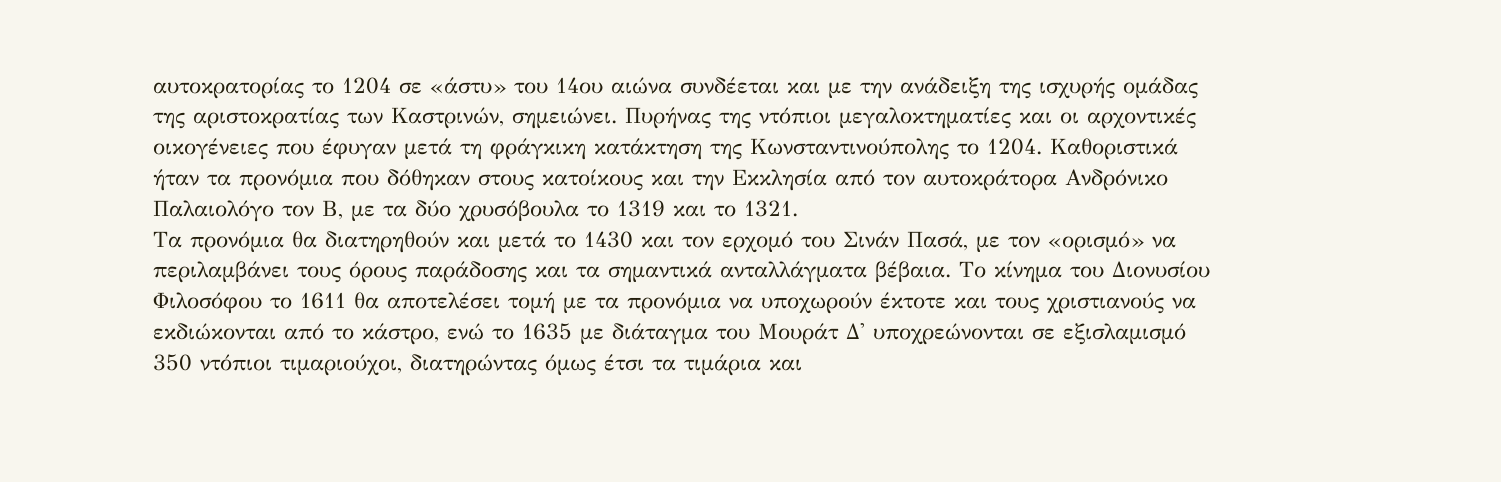αυτοκρατορίας το 1204 σε «άστυ» του 14ου αιώνα συνδέεται και με την ανάδειξη της ισχυρής ομάδας της αριστοκρατίας των Καστρινών, σημειώνει. Πυρήνας της ντόπιοι μεγαλοκτηματίες και οι αρχοντικές οικογένειες που έφυγαν μετά τη φράγκικη κατάκτηση της Κωνσταντινούπολης το 1204. Καθοριστικά ήταν τα προνόμια που δόθηκαν στους κατοίκους και την Εκκλησία από τον αυτοκράτορα Ανδρόνικο Παλαιολόγο τον Β, με τα δύο χρυσόβουλα το 1319 και το 1321.
Τα προνόμια θα διατηρηθούν και μετά το 1430 και τον ερχομό του Σινάν Πασά, με τον «ορισμό» να περιλαμβάνει τους όρους παράδοσης και τα σημαντικά ανταλλάγματα βέβαια. Το κίνημα του Διονυσίου Φιλοσόφου το 1611 θα αποτελέσει τομή με τα προνόμια να υποχωρούν έκτοτε και τους χριστιανούς να εκδιώκονται από το κάστρο, ενώ το 1635 με διάταγμα του Μουράτ Δ' υποχρεώνονται σε εξισλαμισμό 350 ντόπιοι τιμαριούχοι, διατηρώντας όμως έτσι τα τιμάρια και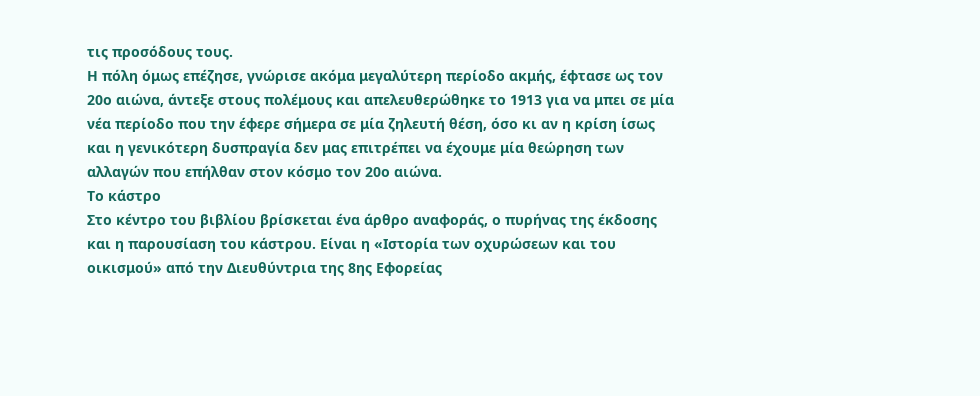τις προσόδους τους.
Η πόλη όμως επέζησε, γνώρισε ακόμα μεγαλύτερη περίοδο ακμής, έφτασε ως τον 20ο αιώνα, άντεξε στους πολέμους και απελευθερώθηκε το 1913 για να μπει σε μία νέα περίοδο που την έφερε σήμερα σε μία ζηλευτή θέση, όσο κι αν η κρίση ίσως και η γενικότερη δυσπραγία δεν μας επιτρέπει να έχουμε μία θεώρηση των αλλαγών που επήλθαν στον κόσμο τον 20ο αιώνα.
Το κάστρο
Στο κέντρο του βιβλίου βρίσκεται ένα άρθρο αναφοράς, ο πυρήνας της έκδοσης και η παρουσίαση του κάστρου. Είναι η «Ιστορία των οχυρώσεων και του οικισμού» από την Διευθύντρια της 8ης Εφορείας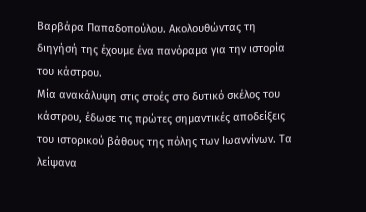Βαρβάρα Παπαδοπούλου. Ακολουθώντας τη διηγήσή της έχουμε ένα πανόραμα για την ιστορία του κάστρου.
Μία ανακάλυψη στις στοές στο δυτικό σκέλος του κάστρου, έδωσε τις πρώτες σημαντικές αποδείξεις του ιστορικού βάθους της πόλης των Ιωαννίνων. Τα λείψανα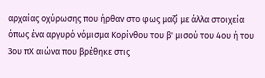αρχαίας οχύρωσης που ήρθαν στο φως μαζί με άλλα στοιχεία όπως ένα αργυρό νόμισμα Κορίνθου του β' μισού του 4ου ή του 3ου πΧ αιώνα που βρέθηκε στις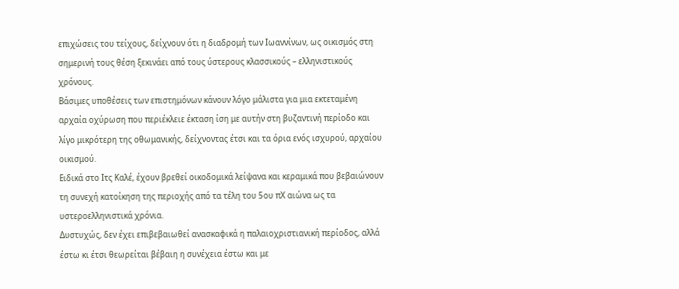επιχώσεις του τείχους, δείχνουν ότι η διαδρομή των Ιωαννίνων, ως οικισμός στη σημερινή τους θέση ξεκινάει από τους ύστερους κλασσικούς – ελληνιστικούς χρόνους.
Βάσιμες υποθέσεις των επιστημόνων κάνουν λόγο μάλιστα για μια εκτεταμένη αρχαία οχύρωση που περιέκλειε έκταση ίση με αυτήν στη βυζαντινή περίοδο και λίγο μικρότερη της οθωμανικής, δείχνοντας έτσι και τα όρια ενός ισχυρού, αρχαίου οικισμού.
Ειδικά στο Ιτς Καλέ, έχουν βρεθεί οικοδομικά λείψανα και κεραμικά που βεβαιώνουν τη συνεχή κατοίκηση της περιοχής από τα τέλη του 5ου πΧ αιώνα ως τα υστεροελληνιστικά χρόνια.
Δυστυχώς, δεν έχει επιβεβαιωθεί ανασκαφικά η παλαιοχριστιανική περίοδος, αλλά έστω κι έτσι θεωρείται βέβαιη η συνέχεια έστω και με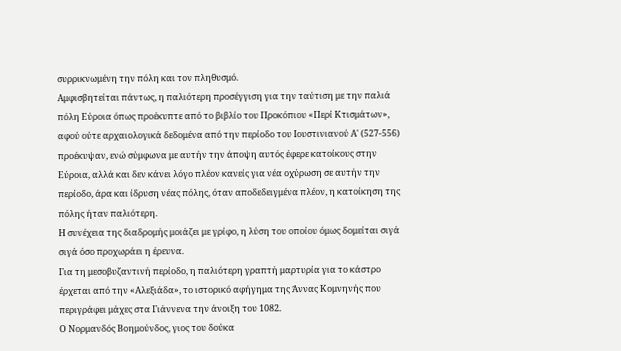συρρικνωμένη την πόλη και τον πληθυσμό.
Αμφισβητείται πάντως, η παλιότερη προσέγγιση για την ταύτιση με την παλιά πόλη Εύροια όπως προέκυπτε από το βιβλίο του Προκόπιου «Περί Κτισμάτων», αφού ούτε αρχαιολογικά δεδομένα από την περίοδο του Ιουστινιανού Α' (527-556) προέκυψαν, ενώ σύμφωνα με αυτήν την άποψη αυτός έφερε κατοίκους στην Εύροια, αλλά και δεν κάνει λόγο πλέον κανείς για νέα οχύρωση σε αυτήν την περίοδο, άρα και ίδρυση νέας πόλης, όταν αποδεδειγμένα πλέον, η κατοίκηση της πόλης ήταν παλιότερη.
Η συνέχεια της διαδρομής μοιάζει με γρίφο, η λύση του οποίου όμως δομείται σιγά σιγά όσο προχωράει η έρευνα.
Για τη μεσοβυζαντινή περίοδο, η παλιότερη γραπτή μαρτυρία για το κάστρο έρχεται από την «Αλεξιάδα», το ιστορικό αφήγημα της Άννας Κομνηνής που περιγράφει μάχες στα Γιάννενα την άνοιξη του 1082.
Ο Νορμανδός Βοημούνδος, γιος του δούκα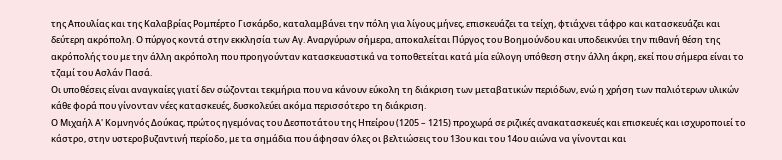της Απουλίας και της Καλαβρίας Ρομπέρτο Γισκάρδο, καταλαμβάνει την πόλη για λίγους μήνες, επισκευάζει τα τείχη, φτιάχνει τάφρο και κατασκευάζει και δεύτερη ακρόπολη. Ο πύργος κοντά στην εκκλησία των Αγ. Αναργύρων σήμερα, αποκαλείται Πύργος του Βοημούνδου και υποδεικνύει την πιθανή θέση της ακρόπολής του με την άλλη ακρόπολη που προηγούνταν κατασκευαστικά να τοποθετείται κατά μία εύλογη υπόθεση στην άλλη άκρη, εκεί που σήμερα είναι το τζαμί του Ασλάν Πασά.
Οι υποθέσεις είναι αναγκαίες γιατί δεν σώζονται τεκμήρια που να κάνουν εύκολη τη διάκριση των μεταβατικών περιόδων, ενώ η χρήση των παλιότερων υλικών κάθε φορά που γίνονταν νέες κατασκευές, δυσκολεύει ακόμα περισσότερο τη διάκριση.
Ο Μιχαήλ Α' Κομνηνός Δούκας, πρώτος ηγεμόνας του Δεσποτάτου της Ηπείρου (1205 – 1215) προχωρά σε ριζικές ανακατασκευές και επισκευές και ισχυροποιεί το κάστρο, στην υστεροβυζαντινή περίοδο, με τα σημάδια που άφησαν όλες οι βελτιώσεις του 13ου και του 14ου αιώνα να γίνονται και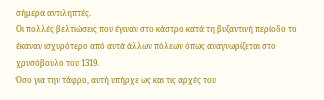σήμερα αντιληπτές.
Οι πολλές βελτιώσεις που έγιναν στο κάστρο κατά τη βυζαντινή περίοδο το έκαναν ισχυρότερο από αυτά άλλων πόλεων όπως αναγνωρίζεται στο χρυσόβουλο του 1319.
Όσο για την τάφρο, αυτή υπήρχε ως και τις αρχές του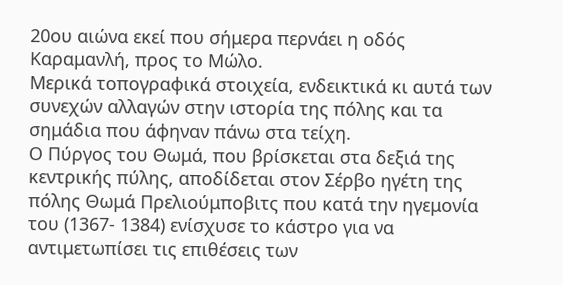20ου αιώνα εκεί που σήμερα περνάει η οδός Καραμανλή, προς το Μώλο.
Μερικά τοπογραφικά στοιχεία, ενδεικτικά κι αυτά των συνεχών αλλαγών στην ιστορία της πόλης και τα σημάδια που άφηναν πάνω στα τείχη.
Ο Πύργος του Θωμά, που βρίσκεται στα δεξιά της κεντρικής πύλης, αποδίδεται στον Σέρβο ηγέτη της πόλης Θωμά Πρελιούμποβιτς που κατά την ηγεμονία του (1367- 1384) ενίσχυσε το κάστρο για να αντιμετωπίσει τις επιθέσεις των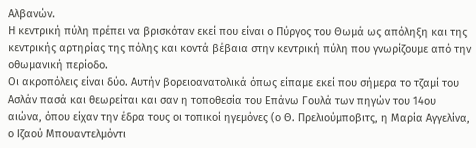Αλβανών.
Η κεντρική πύλη πρέπει να βρισκόταν εκεί που είναι ο Πύργος του Θωμά ως απόληξη και της κεντρικής αρτηρίας της πόλης και κοντά βέβαια στην κεντρική πύλη που γνωρίζουμε από την οθωμανική περίοδο.
Οι ακροπόλεις είναι δύο. Αυτήν βορειοανατολικά όπως είπαμε εκεί που σήμερα το τζαμί του Ασλάν πασά και θεωρείται και σαν η τοποθεσία του Επάνω Γουλά των πηγών του 14ου αιώνα, όπου είχαν την έδρα τους οι τοπικοί ηγεμόνες (ο Θ. Πρελιούμποβιτς, η Μαρία Αγγελίνα, ο Ιζαού Μπουαντελμόντι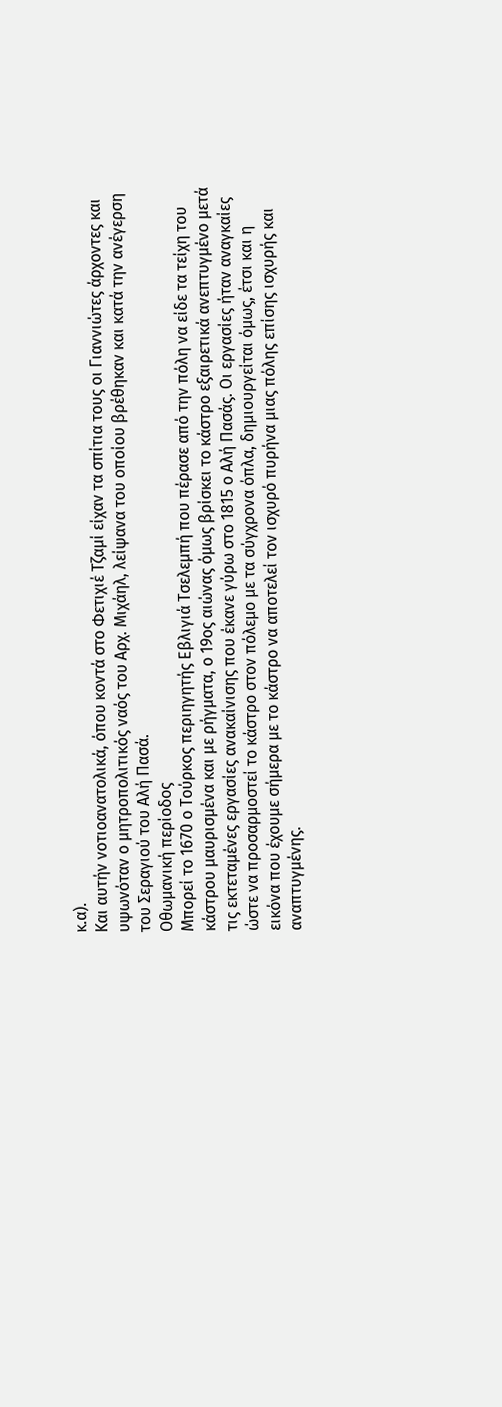κ.α).
Και αυτήν νοτιοανατολικά, όπου κοντά στο Φετιχιέ Τζαμί είχαν τα σπίτια τους οι Γιαννιώτες άρχοντες και υψωνόταν ο μητροπολιτικός ναός του Αρχ. Μιχάηλ, λείψανα του οποίου βρέθηκαν και κατά την ανέγερση του Σεραγιού του Αλή Πασά.
Οθωμανική περίοδος
Μπορεί το 1670 ο Τούρκος περιηγητής Εβλιγιά Τσελεμπή που πέρασε από την πόλη να είδε τα τείχη του κάστρου μαυρισμένα και με ρήγματα, ο 19ος αιώνας όμως βρίσκει το κάστρο εξαιρετικά ανεπτυγμένο μετά τις εκτεταμένες εργασίες ανακαίνισης που έκανε γύρω στο 1815 ο Αλή Πασάς. Οι εργασίες ήταν αναγκαίες ώστε να προσαρμοστεί το κάστρο στον πόλεμο με τα σύγχρονα όπλα, δημιουργείται όμως, έτσι και η εικόνα που έχουμε σήμερα με το κάστρο να αποτελεί τον ισχυρό πυρήνα μιας πόλης επίσης ισχυρής και αναπτυγμένης.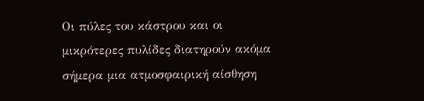Οι πύλες του κάστρου και οι μικρότερες πυλίδες διατηρούν ακόμα σήμερα μια ατμοσφαιρική αίσθηση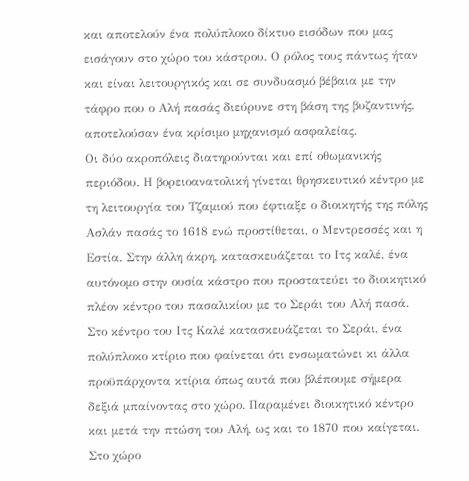και αποτελούν ένα πολύπλοκο δίκτυο εισόδων που μας εισάγουν στο χώρο του κάστρου. Ο ρόλος τους πάντως ήταν και είναι λειτουργικός και σε συνδυασμό βέβαια με την τάφρο που ο Αλή πασάς διεύρυνε στη βάση της βυζαντινής, αποτελούσαν ένα κρίσιμο μηχανισμό ασφαλείας.
Οι δύο ακροπόλεις διατηρούνται και επί οθωμανικής περιόδου. Η βορειοανατολική γίνεται θρησκευτικό κέντρο με τη λειτουργία του Τζαμιού που έφτιαξε ο διοικητής της πόλης Ασλάν πασάς το 1618 ενώ προστίθεται, ο Μεντρεσσές και η Εστία. Στην άλλη άκρη, κατασκευάζεται το Ιτς καλέ, ένα αυτόνομο στην ουσία κάστρο που προστατεύει το διοικητικό πλέον κέντρο του πασαλικίου με το Σεράι του Αλή πασά.
Στο κέντρο του Ιτς Καλέ κατασκευάζεται το Σεράι, ένα πολύπλοκο κτίριο που φαίνεται ότι ενσωματώνει κι άλλα προϋπάρχοντα κτίρια όπως αυτά που βλέπουμε σήμερα δεξιά μπαίνοντας στο χώρο. Παραμένει διοικητικό κέντρο και μετά την πτώση του Αλή, ως και το 1870 που καίγεται. Στο χώρο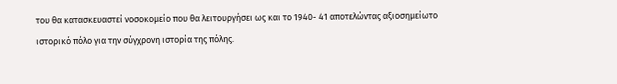του θα κατασκευαστεί νοσοκομείο που θα λειτουργήσει ως και το 1940- 41 αποτελώντας αξιοσημείωτο ιστορικό πόλο για την σύγχρονη ιστορία της πόλης.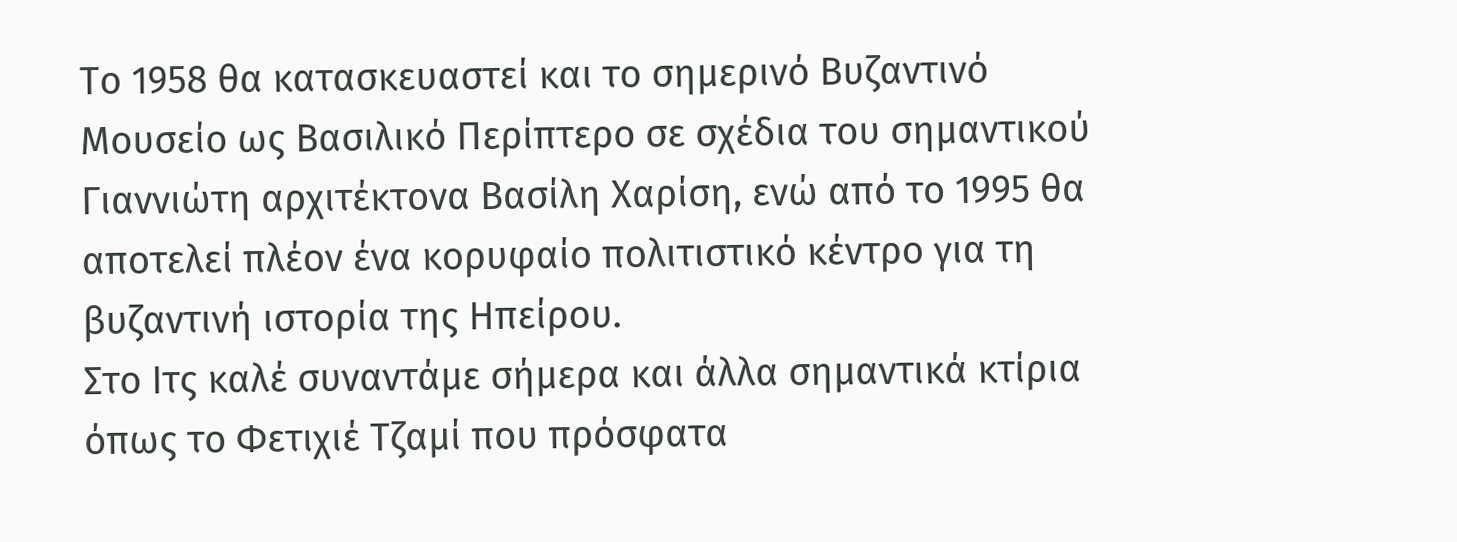Το 1958 θα κατασκευαστεί και το σημερινό Βυζαντινό Μουσείο ως Βασιλικό Περίπτερο σε σχέδια του σημαντικού Γιαννιώτη αρχιτέκτονα Βασίλη Χαρίση, ενώ από το 1995 θα αποτελεί πλέον ένα κορυφαίο πολιτιστικό κέντρο για τη βυζαντινή ιστορία της Ηπείρου.
Στο Ιτς καλέ συναντάμε σήμερα και άλλα σημαντικά κτίρια όπως το Φετιχιέ Τζαμί που πρόσφατα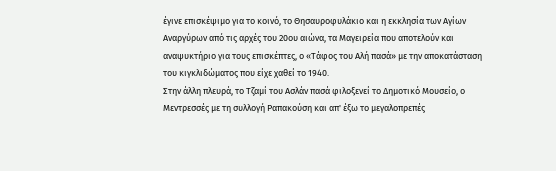έγινε επισκέψιμο για το κοινό, το Θησαυροφυλάκιο και η εκκλησία των Αγίων Αναργύρων από τις αρχές του 20ου αιώνα, τα Μαγειρεία που αποτελούν και αναψυκτήριο για τους επισκέπτες, ο «Τάφος του Αλή πασά» με την αποκατάσταση του κιγκλιδώματος που είχε χαθεί το 1940.
Στην άλλη πλευρά, το Τζαμί του Ασλάν πασά φιλοξενεί το Δημοτικό Μουσείο, ο Μεντρεσσές με τη συλλογή Ραπακούση και απ' έξω το μεγαλοπρεπές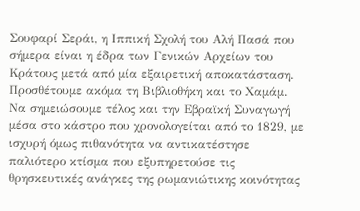Σουφαρί Σεράι, η Ιππική Σχολή του Αλή Πασά που σήμερα είναι η έδρα των Γενικών Αρχείων του Κράτους μετά από μία εξαιρετική αποκατάσταση. Προσθέτουμε ακόμα τη Βιβλιοθήκη και το Χαμάμ.
Να σημειώσουμε τέλος και την Εβραϊκή Συναγωγή μέσα στο κάστρο που χρονολογείται από το 1829, με ισχυρή όμως πιθανότητα να αντικατέστησε παλιότερο κτίσμα που εξυπηρετούσε τις θρησκευτικές ανάγκες της ρωμανιώτικης κοινότητας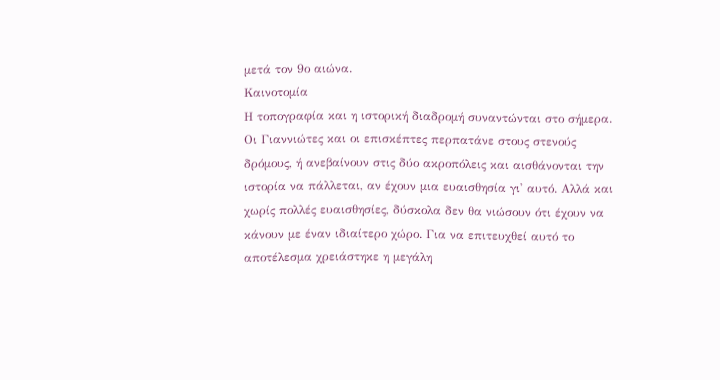μετά τον 9ο αιώνα.
Καινοτομία
Η τοπογραφία και η ιστορική διαδρομή συναντώνται στο σήμερα. Οι Γιαννιώτες και οι επισκέπτες περπατάνε στους στενούς δρόμους, ή ανεβαίνουν στις δύο ακροπόλεις και αισθάνονται την ιστορία να πάλλεται, αν έχουν μια ευαισθησία γι' αυτό. Αλλά και χωρίς πολλές ευαισθησίες, δύσκολα δεν θα νιώσουν ότι έχουν να κάνουν με έναν ιδιαίτερο χώρο. Για να επιτευχθεί αυτό το αποτέλεσμα χρειάστηκε η μεγάλη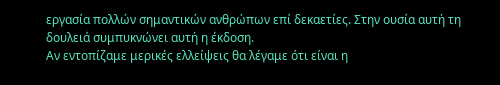εργασία πολλών σημαντικών ανθρώπων επί δεκαετίες. Στην ουσία αυτή τη δουλειά συμπυκνώνει αυτή η έκδοση.
Αν εντοπίζαμε μερικές ελλείψεις θα λέγαμε ότι είναι η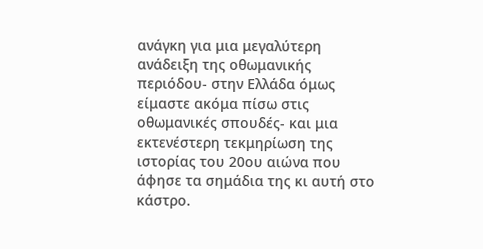ανάγκη για μια μεγαλύτερη ανάδειξη της οθωμανικής περιόδου- στην Ελλάδα όμως είμαστε ακόμα πίσω στις οθωμανικές σπουδές- και μια εκτενέστερη τεκμηρίωση της ιστορίας του 20ου αιώνα που άφησε τα σημάδια της κι αυτή στο κάστρο.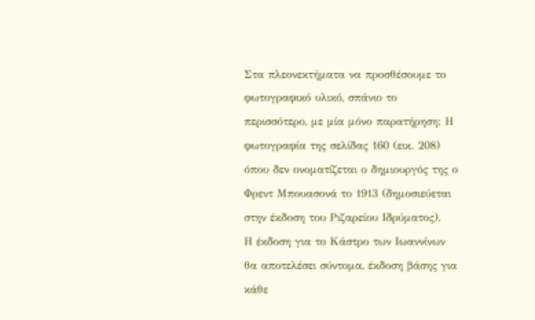Στα πλεονεκτήματα να προσθέσουμε το φωτογραφικό υλικό, σπάνιο το περισσότερο, με μία μόνο παρατήρηση: Η φωτογραφία της σελίδας 160 (εικ. 208) όπου δεν ονοματίζεται ο δημιουργός της ο Φρεντ Μπουασονά το 1913 (δημοσιεύεται στην έκδοση του Ριζαρείου Ιδρύματος).
Η έκδοση για το Κάστρο των Ιωαννίνων θα αποτελέσει σύντομα, έκδοση βάσης για κάθε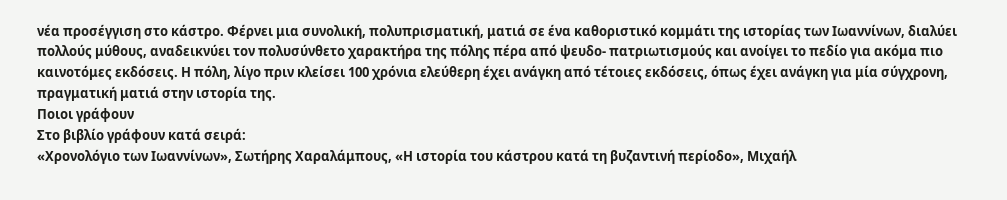νέα προσέγγιση στο κάστρο. Φέρνει μια συνολική, πολυπρισματική, ματιά σε ένα καθοριστικό κομμάτι της ιστορίας των Ιωαννίνων, διαλύει πολλούς μύθους, αναδεικνύει τον πολυσύνθετο χαρακτήρα της πόλης πέρα από ψευδο- πατριωτισμούς και ανοίγει το πεδίο για ακόμα πιο καινοτόμες εκδόσεις. Η πόλη, λίγο πριν κλείσει 100 χρόνια ελεύθερη έχει ανάγκη από τέτοιες εκδόσεις, όπως έχει ανάγκη για μία σύγχρονη, πραγματική ματιά στην ιστορία της.
Ποιοι γράφουν
Στο βιβλίο γράφουν κατά σειρά:
«Χρονολόγιο των Ιωαννίνων», Σωτήρης Χαραλάμπους, «Η ιστορία του κάστρου κατά τη βυζαντινή περίοδο», Μιχαήλ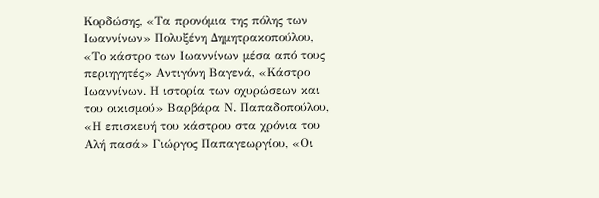Κορδώσης, «Τα προνόμια της πόλης των Ιωαννίνων» Πολυξένη Δημητρακοπούλου, «Το κάστρο των Ιωαννίνων μέσα από τους περιηγητές» Αντιγόνη Βαγενά, «Κάστρο Ιωαννίνων. Η ιστορία των οχυρώσεων και του οικισμού» Βαρβάρα Ν. Παπαδοπούλου, «Η επισκευή του κάστρου στα χρόνια του Αλή πασά» Γιώργος Παπαγεωργίου, «Οι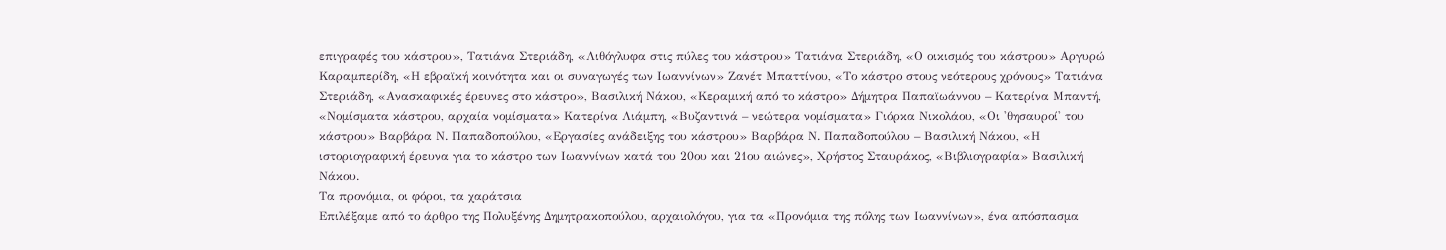επιγραφές του κάστρου», Τατιάνα Στεριάδη, «Λιθόγλυφα στις πύλες του κάστρου» Τατιάνα Στεριάδη, «Ο οικισμός του κάστρου» Αργυρώ Καραμπερίδη, «Η εβραϊκή κοινότητα και οι συναγωγές των Ιωαννίνων» Ζανέτ Μπαττίνου, «Το κάστρο στους νεότερους χρόνους» Τατιάνα Στεριάδη, «Ανασκαφικές έρευνες στο κάστρο», Βασιλική Νάκου, «Κεραμική από το κάστρο» Δήμητρα Παπαϊωάννου – Κατερίνα Μπαντή, «Νομίσματα κάστρου, αρχαία νομίσματα» Κατερίνα Λιάμπη, «Βυζαντινά – νεώτερα νομίσματα» Γιόρκα Νικολάου, «Οι 'θησαυροί' του κάστρου» Βαρβάρα Ν. Παπαδοπούλου, «Εργασίες ανάδειξης του κάστρου» Βαρβάρα Ν. Παπαδοπούλου – Βασιλική Νάκου, «Η ιστοριογραφική έρευνα για το κάστρο των Ιωαννίνων κατά του 20ου και 21ου αιώνες», Χρήστος Σταυράκος, «Βιβλιογραφία» Βασιλική Νάκου.
Τα προνόμια, οι φόροι, τα χαράτσια
Επιλέξαμε από το άρθρο της Πολυξένης Δημητρακοπούλου, αρχαιολόγου, για τα «Προνόμια της πόλης των Ιωαννίνων», ένα απόσπασμα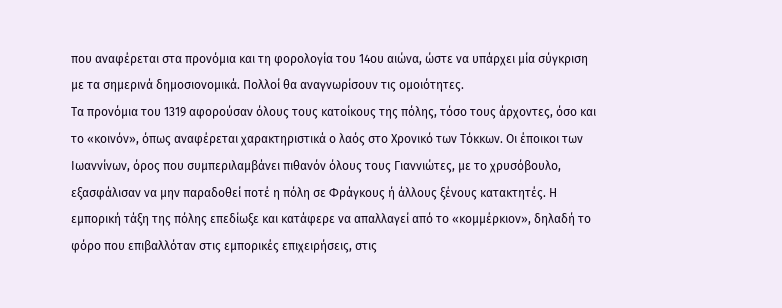που αναφέρεται στα προνόμια και τη φορολογία του 14ου αιώνα, ώστε να υπάρχει μία σύγκριση με τα σημερινά δημοσιονομικά. Πολλοί θα αναγνωρίσουν τις ομοιότητες.
Τα προνόμια του 1319 αφορούσαν όλους τους κατοίκους της πόλης, τόσο τους άρχοντες, όσο και το «κοινόν», όπως αναφέρεται χαρακτηριστικά ο λαός στο Χρονικό των Τόκκων. Οι έποικοι των Ιωαννίνων, όρος που συμπεριλαμβάνει πιθανόν όλους τους Γιαννιώτες, με το χρυσόβουλο, εξασφάλισαν να μην παραδοθεί ποτέ η πόλη σε Φράγκους ή άλλους ξένους κατακτητές. Η εμπορική τάξη της πόλης επεδίωξε και κατάφερε να απαλλαγεί από το «κομμέρκιον», δηλαδή το φόρο που επιβαλλόταν στις εμπορικές επιχειρήσεις, στις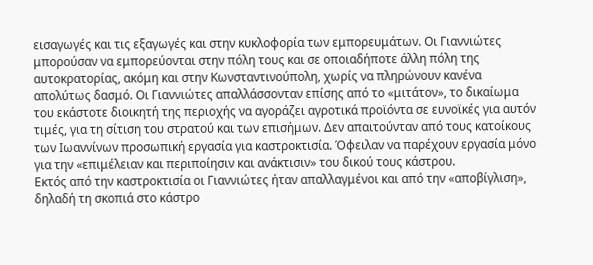εισαγωγές και τις εξαγωγές και στην κυκλοφορία των εμπορευμάτων. Οι Γιαννιώτες μπορούσαν να εμπορεύονται στην πόλη τους και σε οποιαδήποτε άλλη πόλη της αυτοκρατορίας, ακόμη και στην Κωνσταντινούπολη, χωρίς να πληρώνουν κανένα απολύτως δασμό. Οι Γιαννιώτες απαλλάσσονταν επίσης από το «μιτάτον», το δικαίωμα του εκάστοτε διοικητή της περιοχής να αγοράζει αγροτικά προϊόντα σε ευνοϊκές για αυτόν τιμές, για τη σίτιση του στρατού και των επισήμων. Δεν απαιτούνταν από τους κατοίκους των Ιωαννίνων προσωπική εργασία για καστροκτισία. Όφειλαν να παρέχουν εργασία μόνο για την «επιμέλειαν και περιποίησιν και ανάκτισιν» του δικού τους κάστρου.
Εκτός από την καστροκτισία οι Γιαννιώτες ήταν απαλλαγμένοι και από την «αποβίγλιση», δηλαδή τη σκοπιά στο κάστρο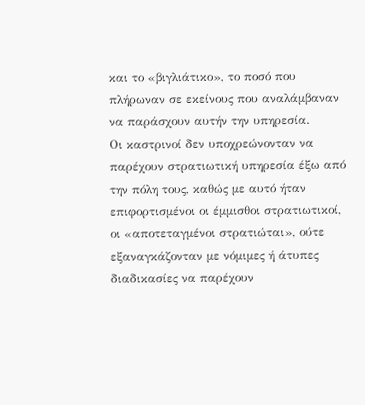και το «βιγλιάτικο», το ποσό που πλήρωναν σε εκείνους που αναλάμβαναν να παράσχουν αυτήν την υπηρεσία.
Οι καστρινοί δεν υποχρεώνονταν να παρέχουν στρατιωτική υπηρεσία έξω από την πόλη τους, καθώς με αυτό ήταν επιφορτισμένοι οι έμμισθοι στρατιωτικοί, οι «αποτεταγμένοι στρατιώται», ούτε εξαναγκάζονταν με νόμιμες ή άτυπες διαδικασίες να παρέχουν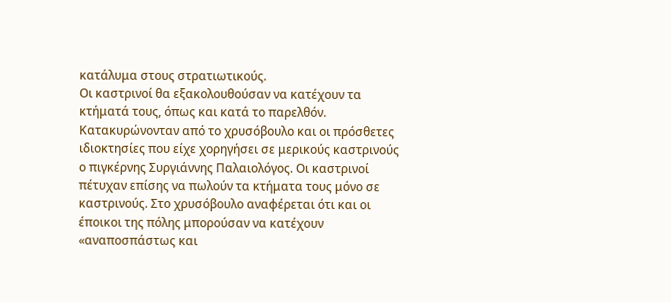κατάλυμα στους στρατιωτικούς.
Οι καστρινοί θα εξακολουθούσαν να κατέχουν τα κτήματά τους, όπως και κατά το παρελθόν. Κατακυρώνονταν από το χρυσόβουλο και οι πρόσθετες ιδιοκτησίες που είχε χορηγήσει σε μερικούς καστρινούς ο πιγκέρνης Συργιάννης Παλαιολόγος. Οι καστρινοί πέτυχαν επίσης να πωλούν τα κτήματα τους μόνο σε καστρινούς. Στο χρυσόβουλο αναφέρεται ότι και οι έποικοι της πόλης μπορούσαν να κατέχουν «αναποσπάστως και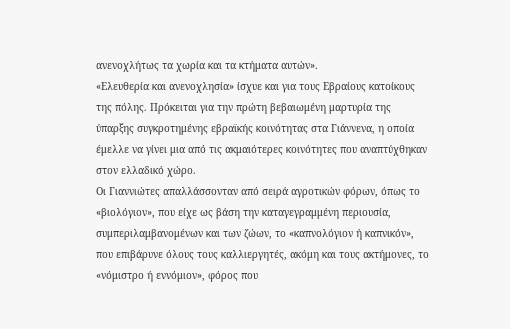ανενοχλήτως τα χωρία και τα κτήματα αυτών».
«Ελευθερία και ανενοχλησία» ίσχυε και για τους Εβραίους κατοίκους της πόλης. Πρόκειται για την πρώτη βεβαιωμένη μαρτυρία της ύπαρξης συγκροτημένης εβραϊκής κοινότητας στα Γιάννενα, η οποία έμελλε να γίνει μια από τις ακμαιότερες κοινότητες που αναπτύχθηκαν στον ελλαδικό χώρο.
Οι Γιαννιώτες απαλλάσσονταν από σειρά αγροτικών φόρων, όπως το «βιολόγιον», που είχε ως βάση την καταγεγραμμένη περιουσία, συμπεριλαμβανομένων και των ζώων, το «καπνολόγιον ή καπνικόν», που επιβάρυνε όλους τους καλλιεργητές, ακόμη και τους ακτήμονες, το «νόμιστρο ή εννόμιον», φόρος που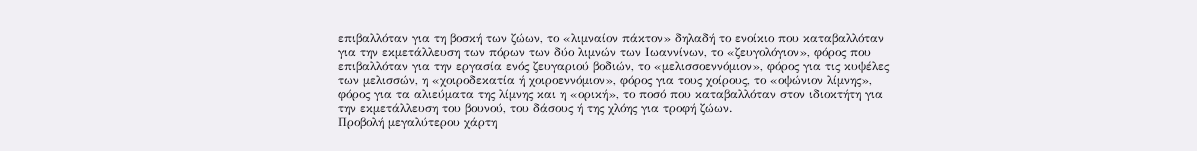επιβαλλόταν για τη βοσκή των ζώων, το «λιμναίον πάκτον» δηλαδή το ενοίκιο που καταβαλλόταν για την εκμετάλλευση των πόρων των δύο λιμνών των Ιωαννίνων, το «ζευγολόγιον», φόρος που επιβαλλόταν για την εργασία ενός ζευγαριού βοδιών, το «μελισσοεννόμιον», φόρος για τις κυψέλες των μελισσών, η «χοιροδεκατία ή χοιροεννόμιον», φόρος για τους χοίρους, το «οψώνιον λίμνης», φόρος για τα αλιεύματα της λίμνης και η «ορική», το ποσό που καταβαλλόταν στον ιδιοκτήτη για την εκμετάλλευση του βουνού, του δάσους ή της χλόης για τροφή ζώων.
Προβολή μεγαλύτερου χάρτη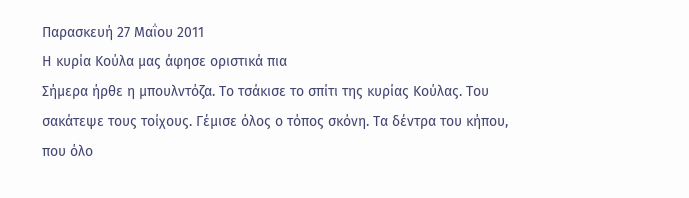Παρασκευή 27 Μαΐου 2011
Η κυρία Κούλα μας άφησε οριστικά πια
Σήμερα ήρθε η μπουλντόζα. Το τσάκισε το σπίτι της κυρίας Κούλας. Του σακάτεψε τους τοίχους. Γέμισε όλος ο τόπος σκόνη. Τα δέντρα του κήπου, που όλο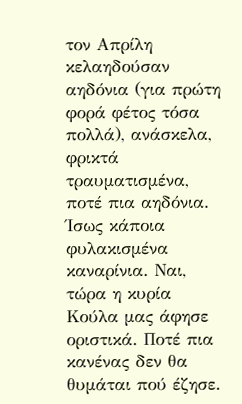τον Απρίλη κελαηδούσαν αηδόνια (για πρώτη φορά φέτος τόσα πολλά), ανάσκελα, φρικτά τραυματισμένα, ποτέ πια αηδόνια. Ίσως κάποια φυλακισμένα καναρίνια. Ναι, τώρα η κυρία Κούλα μας άφησε οριστικά. Ποτέ πια κανένας δεν θα θυμάται πού έζησε.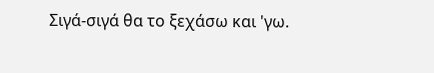Σιγά-σιγά θα το ξεχάσω και 'γω.